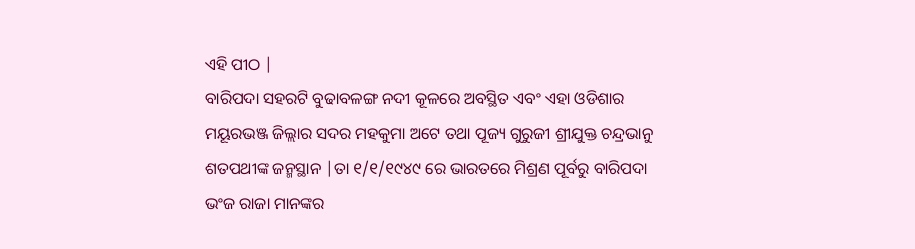ଏହି ପୀଠ |
ବାରିପଦା ସହରଟି ବୁଢାବଳଙ୍ଗ ନଦୀ କୂଳରେ ଅବସ୍ଥିତ ଏବଂ ଏହା ଓଡିଶାର ମୟୂରଭଞ୍ଜ ଜିଲ୍ଲାର ସଦର ମହକୁମା ଅଟେ ତଥା ପୂଜ୍ୟ ଗୁରୁଜୀ ଶ୍ରୀଯୁକ୍ତ ଚନ୍ଦ୍ରଭାନୁ ଶତପଥୀଙ୍କ ଜନ୍ମସ୍ଥାନ |ତା ୧/୧/୧୯୪୯ ରେ ଭାରତରେ ମିଶ୍ରଣ ପୂର୍ବରୁ ବାରିପଦା ଭଂଜ ରାଜା ମାନଙ୍କର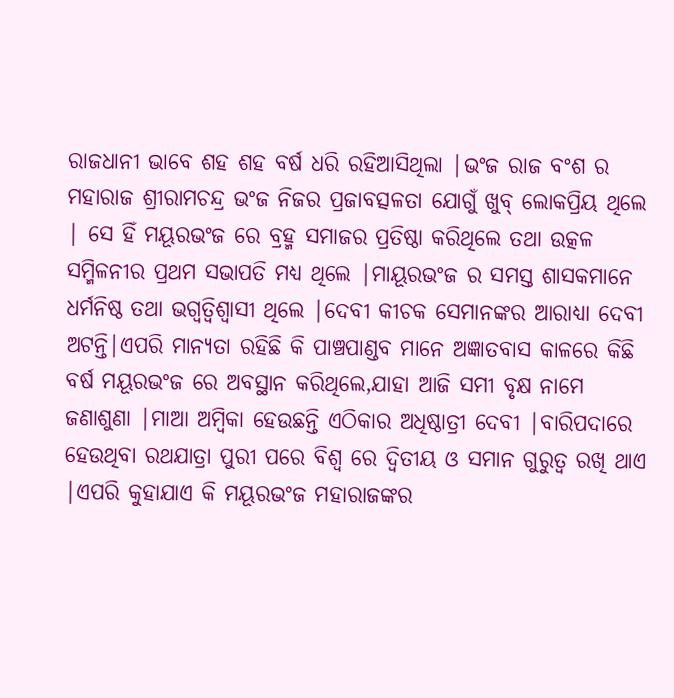ରାଜଧାନୀ ଭାବେ ଶହ ଶହ ବର୍ଷ ଧରି ରହିଆସିଥିଲା |ଭଂଜ ରାଜ ବଂଶ ର ମହାରାଜ ଶ୍ରୀରାମଚନ୍ଦ୍ର ଭଂଜ ନିଜର ପ୍ରଜାବତ୍ସଳତା ଯୋଗୁଁ ଖୁବ୍ ଲୋକପ୍ରିୟ ଥିଲେ | ସେ ହିଁ ମୟୂରଭଂଜ ରେ ବ୍ରହ୍ମ ସମାଜର ପ୍ରତିଷ୍ଠା କରିଥିଲେ ତଥା ଉତ୍କଳ ସମ୍ମିଳନୀର ପ୍ରଥମ ସଭାପତି ମଧ୍ୟ ଥିଲେ |ମାୟୂରଭଂଜ ର ସମସ୍ତ ଶାସକମାନେ ଧର୍ମନିଷ୍ଠ ତଥା ଭଗ୍ବତ୍ବିଶ୍ବାସୀ ଥିଲେ |ଦେବୀ କୀଚକ ସେମାନଙ୍କର ଆରାଧ୍ୟା ଦେବୀ ଅଟନ୍ତି|ଏପରି ମାନ୍ୟତା ରହିଛି କି ପାଞ୍ଚପାଣ୍ଡବ ମାନେ ଅଜ୍ଞାତବାସ କାଳରେ କିଛି ବର୍ଷ ମୟୂରଭଂଜ ରେ ଅବସ୍ଥାନ କରିଥିଲେ,ଯାହା ଆଜି ସମୀ ବୃକ୍ଷ ନାମେ ଜଣାଶୁଣା |ମାଆ ଅମ୍ବିକା ହେଉଛନ୍ତି ଏଠିକାର ଅଧିଷ୍ଠାତ୍ରୀ ଦେବୀ |ବାରିପଦାରେ ହେଉଥିବା ରଥଯାତ୍ରା ପୁରୀ ପରେ ବିଶ୍ବ ରେ ଦ୍ବିତୀୟ ଓ ସମାନ ଗୁରୁତ୍ବ ରଖି ଥାଏ |ଏପରି କୁହାଯାଏ କି ମୟୂରଭଂଜ ମହାରାଜଙ୍କର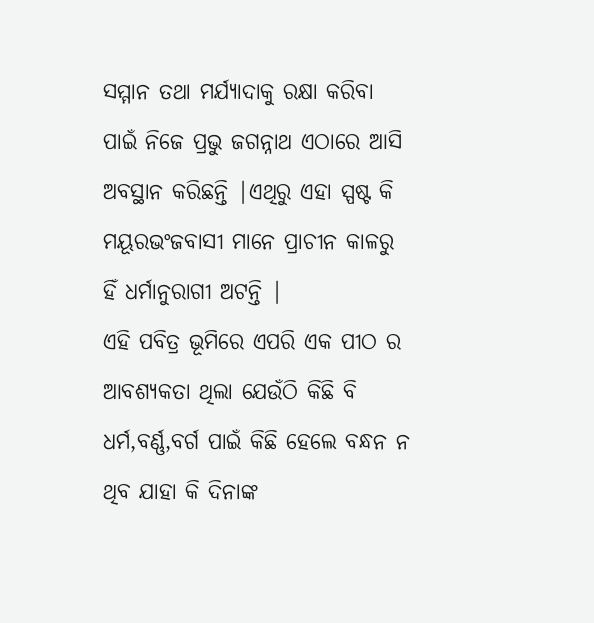ସମ୍ମାନ ତଥା ମର୍ଯ୍ୟାଦାକୁ ରକ୍ଷା କରିବା ପାଇଁ ନିଜେ ପ୍ରଭୁ ଜଗନ୍ନାଥ ଏଠାରେ ଆସି ଅବସ୍ଥାନ କରିଛନ୍ତି |ଏଥିରୁ ଏହା ସ୍ପଷ୍ଟ କି ମୟୂରଭଂଜବାସୀ ମାନେ ପ୍ରାଚୀନ କାଳରୁ ହିଁ ଧର୍ମାନୁରାଗୀ ଅଟନ୍ତି |
ଏହି ପବିତ୍ର ଭୂମିରେ ଏପରି ଏକ ପୀଠ ର ଆବଶ୍ୟକତା ଥିଲା ଯେଉଁଠି କିଛି ବି ଧର୍ମ,ବର୍ଣ୍ଣ,ବର୍ଗ ପାଇଁ କିଛି ହେଲେ ବନ୍ଧନ ନ ଥିବ ଯାହା କି ଦିନାଙ୍କ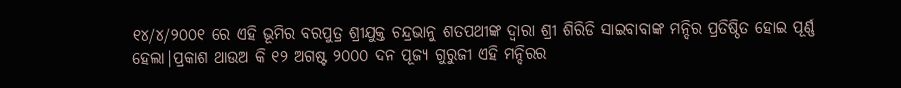୧୪/୪/୨୦୦୧ ରେ ଏହି ଭୂମିର ବରପୁତ୍ର ଶ୍ରୀଯୁକ୍ତ ଚନ୍ଦ୍ରଭାନୁ ଶତପଥୀଙ୍କ ଦ୍ବାରା ଶ୍ରୀ ଶିରିଡି ସାଇବାବାଙ୍କ ମନ୍ଦିର ପ୍ରତିଷ୍ଠିତ ହୋଇ ପୂର୍ଣ୍ଣ ହେଲା|ପ୍ରକାଶ ଥାଉଅ କି ୧୨ ଅଗଷ୍ଟ ୨୦୦୦ ଦନ ପୂଜ୍ୟ ଗୁରୁଜୀ ଏହି ମନ୍ଦିରର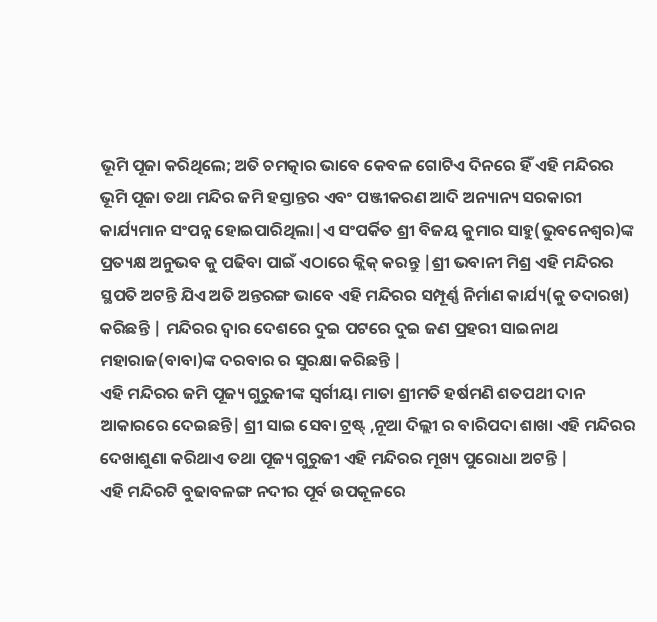ଭୂମି ପୂଜା କରିଥିଲେ; ଅତି ଚମତ୍କାର ଭାବେ କେବଳ ଗୋଟିଏ ଦିନରେ ହିଁ ଏହି ମନ୍ଦିରର ଭୂମି ପୂଜା ତଥା ମନ୍ଦିର ଜମି ହସ୍ତାନ୍ତର ଏବଂ ପଞ୍ଜୀକରଣ ଆଦି ଅନ୍ୟାନ୍ୟ ସରକାରୀ କାର୍ଯ୍ୟମାନ ସଂପନ୍ନ ହୋଇପାରିଥିଲା|ଏ ସଂପର୍କିତ ଶ୍ରୀ ବିଜୟ କୁମାର ସାହୁ(ଭୁବନେଶ୍ବର)ଙ୍କ ପ୍ରତ୍ୟକ୍ଷ ଅନୁଭବ କୁ ପଢିବା ପାଇଁ ଏଠାରେ କ୍ଲିକ୍ କରନ୍ତୁ |ଶ୍ରୀ ଭବାନୀ ମିଶ୍ର ଏହି ମନ୍ଦିରର ସ୍ଥପତି ଅଟନ୍ତି ଯିଏ ଅତି ଅନ୍ତରଙ୍ଗ ଭାବେ ଏହି ମନ୍ଦିରର ସମ୍ପୂର୍ଣ୍ଣ ନିର୍ମାଣ କାର୍ଯ୍ୟ(କୁ ତଦାରଖ) କରିଛନ୍ତି | ମନ୍ଦିରର ଦ୍ବାର ଦେଶରେ ଦୁଇ ପଟରେ ଦୁଇ ଜଣ ପ୍ରହରୀ ସାଇନାଥ ମହାରାଜ(ବାବା)ଙ୍କ ଦରବାର ର ସୁରକ୍ଷା କରିଛନ୍ତି |
ଏହି ମନ୍ଦିରର ଜମି ପୂଜ୍ୟ ଗୁରୁଜୀଙ୍କ ସ୍ବର୍ଗୀୟା ମାତା ଶ୍ରୀମତି ହର୍ଷମଣି ଶତପଥୀ ଦାନ ଆକାରରେ ଦେଇଛନ୍ତି| ଶ୍ରୀ ସାଇ ସେବା ଟ୍ରଷ୍ଟ୍ ,ନୂଆ ଦିଲ୍ଲୀ ର ବାରିପଦା ଶାଖା ଏହି ମନ୍ଦିରର ଦେଖାଶୁଣା କରିଥାଏ ତଥା ପୂଜ୍ୟ ଗୁରୁଜୀ ଏହି ମନ୍ଦିରର ମୂଖ୍ୟ ପୁରୋଧା ଅଟନ୍ତି |
ଏହି ମନ୍ଦିରଟି ବୁଢାବଳଙ୍ଗ ନଦୀର ପୂର୍ବ ଉପକୂଳରେ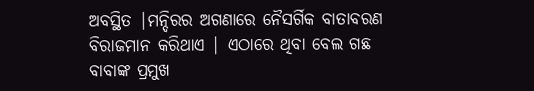ଅବସ୍ଥିତ |ମନ୍ଦିରର ଅଗଣାରେ ନୈସର୍ଗିକ ବାତାବରଣ ବିରାଜମାନ କରିଥାଏ | ଏଠାରେ ଥିବା ବେଲ ଗଛ ବାବାଙ୍କ ପ୍ରମୁଖ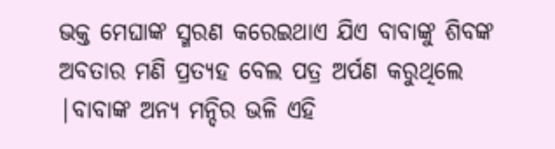ଭକ୍ତ ମେଘାଙ୍କ ସ୍ମରଣ କରେଇଥାଏ ଯିଏ ବାବାଙ୍କୁ ଶିବଙ୍କ ଅବତାର ମଣି ପ୍ରତ୍ୟହ ବେଲ ପତ୍ର ଅର୍ପଣ କରୁଥିଲେ |ବାବାଙ୍କ ଅନ୍ୟ ମନ୍ଦିର ଭଳି ଏହି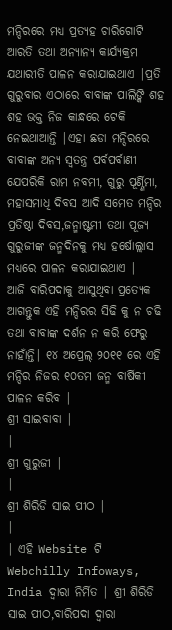ମନ୍ଦିରରେ ମଧ୍ୟ ପ୍ରତ୍ୟହ ଚାରିଗୋଟି ଆରତି ତଥା ଅନ୍ୟାନ୍ୟ କାର୍ଯ୍ୟକ୍ରମ ଯଥାରୀତି ପାଳନ କରାଯାଇଥାଏ |ପ୍ରତି ଗୁରୁବାର ଏଠାରେ ବାବାଙ୍କ ପାଲିଙ୍କି ଶହ ଶହ ଭକ୍ତ ନିଜ କାନ୍ଧରେ ଟେକି ନେଇଥାଆନ୍ତି |ଏହା ଛଡା ମନ୍ଦିରରେ ବାବାଙ୍କ ଅନ୍ୟ ସ୍ବତନ୍ତ୍ର ପର୍ବପର୍ବାଣୀ ଯେପରିକି ରାମ ନବମୀ, ଗୁରୁ ପୂର୍ଣ୍ଣିମା, ମହାସମାଧି ଦିବସ ଆଦି ସମେତ ମନ୍ଦିର ପ୍ରତିଷ୍ଠା ଦିବସ,ଜନ୍ମାଷ୍ଟମୀ ତଥା ପୂଜ୍ୟ ଗୁରୁଜୀଙ୍କ ଜନ୍ମଦିନକୁ ମଧ୍ୟ ହର୍ଷୋଲ୍ଲାସ ମଧ୍ୟରେ ପାଳନ କରାଯାଇଥାଏ |
ଆଜି ବାରିପଦାକୁ ଆସୁଥିବା ପ୍ରତ୍ୟେକ ଆଗନ୍ତୁକ ଏହି ମନ୍ଦିରର ସିଢି କୁ ନ ଚଢି ତଥା ବାବାଙ୍କ ଦର୍ଶନ ନ କରି ଫେରୁ ନାହାଁନ୍ତି| ୧୪ ଅପ୍ରେଲ୍ ୨୦୧୧ ରେ ଏହି ମନ୍ଦିର ନିଜର ୧୦ତମ ଜନ୍ମ ବାର୍ଷିକୀ ପାଳନ କରିବ |
ଶ୍ରୀ ସାଇବାବା |
|
ଶ୍ରୀ ଗୁରୁଜୀ |
|
ଶ୍ରୀ ଶିରିଡି ସାଇ ପୀଠ |
|
| ଏହି Website ଟି Webchilly Infoways, India ଦ୍ବାରା ନିର୍ମିତ | ଶ୍ରୀ ଶିରିଡି ସାଇ ପୀଠ,ବାରିପଦା ଦ୍ବାରା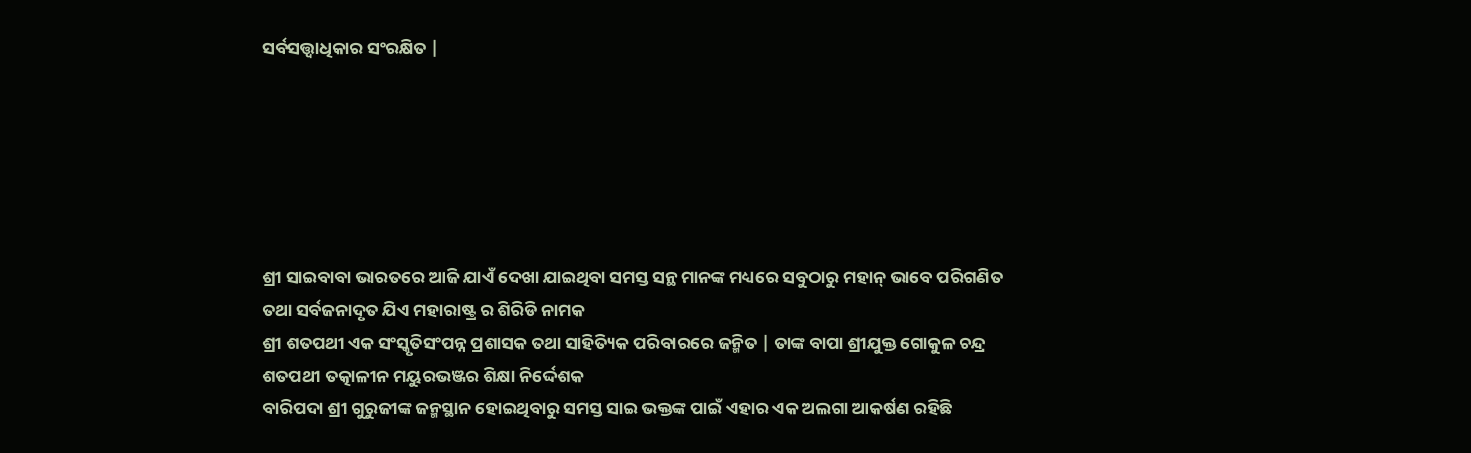ସର୍ବସତ୍ତ୍ବାଧିକାର ସଂରକ୍ଷିତ |






ଶ୍ରୀ ସାଇବାବା ଭାରତରେ ଆଜି ଯାଏଁ ଦେଖା ଯାଇଥିବା ସମସ୍ତ ସନ୍ଥ ମାନଙ୍କ ମଧ୍ୟରେ ସବୁଠାରୁ ମହାନ୍ ଭାବେ ପରିଗଣିତ ତଥା ସର୍ବଜନାଦୃତ ଯିଏ ମହାରାଷ୍ଟ୍ର ର ଶିରିଡି ନାମକ
ଶ୍ରୀ ଶତପଥୀ ଏକ ସଂସ୍କୃତିସଂପନ୍ନ ପ୍ରଶାସକ ତଥା ସାହିତ୍ୟିକ ପରିବାରରେ ଜନ୍ମିତ | ତାଙ୍କ ବାପା ଶ୍ରୀଯୁକ୍ତ ଗୋକୁଳ ଚନ୍ଦ୍ର ଶତପଥୀ ତତ୍କାଳୀନ ମୟୁରଭଞ୍ଜର ଶିକ୍ଷା ନିର୍ଦ୍ଦେଶକ
ବାରିପଦା ଶ୍ରୀ ଗୁରୁଜୀଙ୍କ ଜନ୍ମସ୍ଥାନ ହୋଇଥିବାରୁ ସମସ୍ତ ସାଇ ଭକ୍ତଙ୍କ ପାଇଁ ଏହାର ଏକ ଅଲଗା ଆକର୍ଷଣ ରହିଛି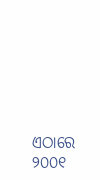ଏଠାରେ ୨୦୦୧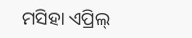ମସିହା ଏପ୍ରିଲ୍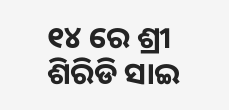୧୪ ରେ ଶ୍ରୀ ଶିରିଡି ସାଇ